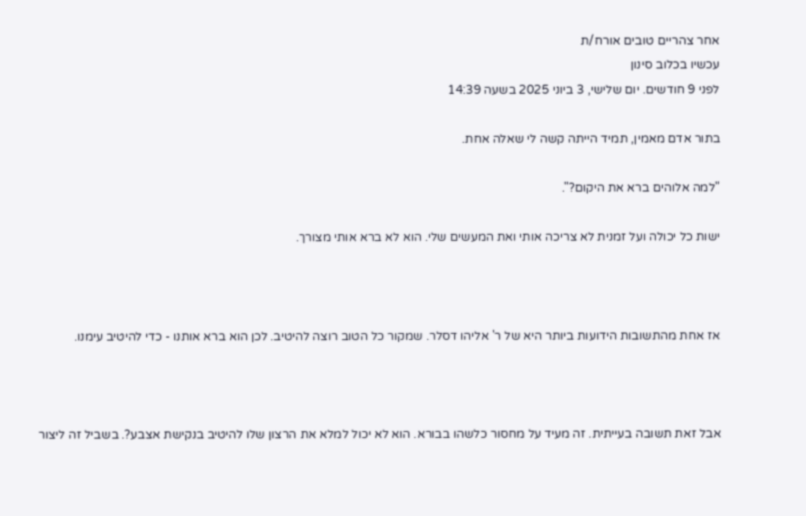אחר צהריים טובים אורח/ת
עכשיו בכלוב סינון
לפני 9 חודשים. יום שלישי, 3 ביוני 2025 בשעה 14:39

בתור אדם מאמין, תמיד הייתה קשה לי שאלה אחת.

"למה אלוהים ברא את היקום?".

ישות כל יכולה ועל זמנית לא צריכה אותי ואת המעשים שלי. הוא לא ברא אותי מצורך.



אז אחת מהתשובות הידועות ביותר היא של ר' אליהו דסלר. שמקור כל הטוב רוצה להיטיב. לכן הוא ברא אותנו - כדי להיטיב עימנו.



אבל זאת תשובה בעייתית. זה מעיד על מחסור כלשהו בבורא. הוא לא יכול למלא את הרצון שלו להיטיב בנקישת אצבע?. בשביל זה ליצור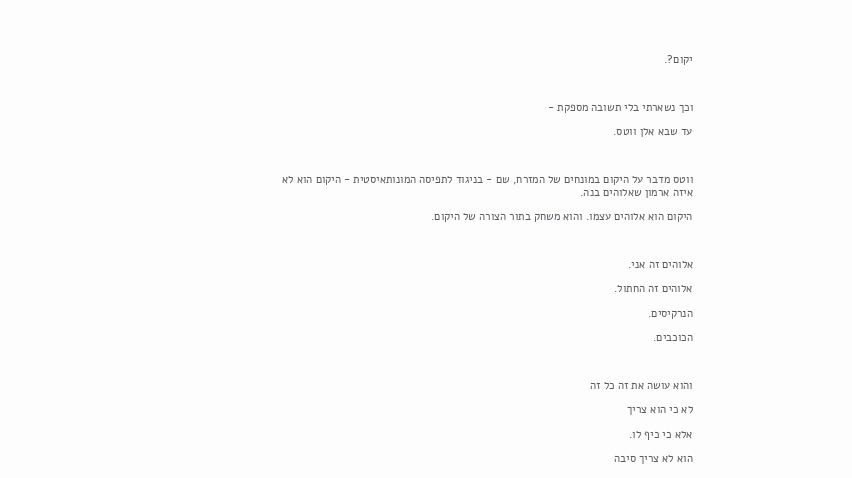יקום?.



וכך נשארתי בלי תשובה מספקת -

עד שבא אלן ווטס.



ווטס מדבר על היקום במונחים של המזרח, שם - בניגוד לתפיסה המונותאיסטית - היקום הוא לא איזה ארמון שאלוהים בנה.

היקום הוא אלוהים עצמו. והוא משחק בתור הצורה של היקום.



אלוהים זה אני.

אלוהים זה החתול.

הנרקיסים.

הכוכבים.



והוא עושה את זה כל זה

לא כי הוא צריך

אלא כי כיף לו.

הוא לא צריך סיבה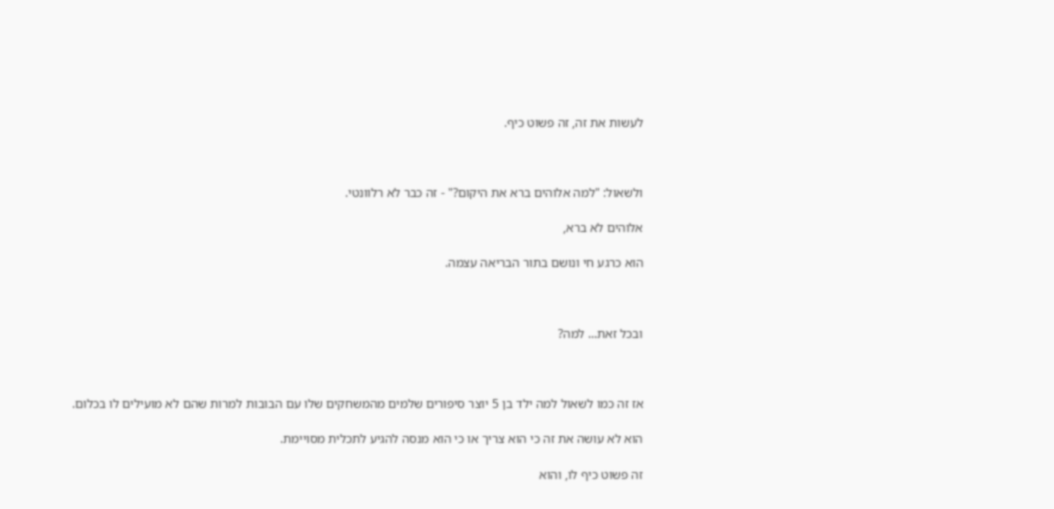לעשות את זה, זה פשוט כיף.



ולשאול: "למה אלוהים ברא את היקום?" - זה כבר לא רלוונטי.

אלוהים לא ברא,

הוא כרגע חי ונושם בתור הבריאה עצמה.



ובכל זאת... למה?



אז זה כמו לשאול למה ילד בן 5 יוצר סיפורים שלמים מהמשחקים שלו עם הבובות למרות שהם לא מועילים לו בכלום.

הוא לא עושה את זה כי הוא צריך או כי הוא מנסה להגיע לתכלית מסויימת.

זה פשוט כיף לו, והוא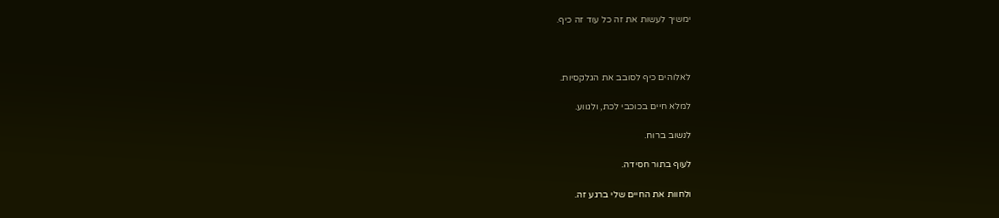ימשיך לעשות את זה כל עוד זה כיף.



לאלוהים כיף לסובב את הגלקסיות.

למלא חיים בכוכבי לכת, ולגווע.

לנשוב ברוח.

לעוף בתור חסידה.

ולחוות את החיים שלי ברגע זה.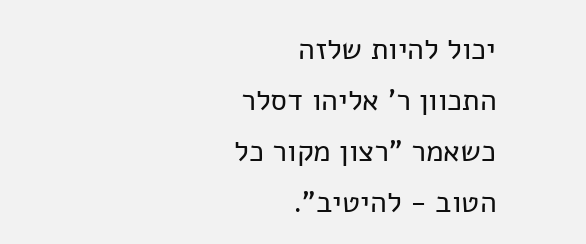יכול להיות שלזה התכוון ר' אליהו דסלר כשאמר "רצון מקור כל הטוב - להיטיב".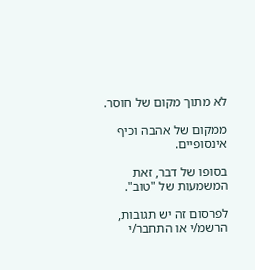לא מתוך מקום של חוסר.

ממקום של אהבה וכיף אינסופיים.

בסופו של דבר, זאת המשמעות של "טוב".

לפרסום זה יש תגובות, הרשמ/י או התחבר/י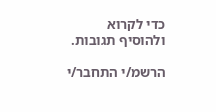כדי לקרוא ולהוסיף תגובות.

הרשמ/י התחבר/י